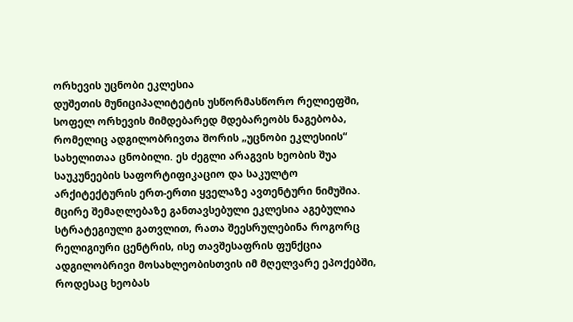ორხევის უცნობი ეკლესია
დუშეთის მუნიციპალიტეტის უსწორმასწორო რელიეფში, სოფელ ორხევის მიმდებარედ მდებარეობს ნაგებობა, რომელიც ადგილობრივთა შორის „უცნობი ეკლესიის“ სახელითაა ცნობილი. ეს ძეგლი არაგვის ხეობის შუა საუკუნეების საფორტიფიკაციო და საკულტო არქიტექტურის ერთ-ერთი ყველაზე ავთენტური ნიმუშია. მცირე შემაღლებაზე განთავსებული ეკლესია აგებულია სტრატეგიული გათვლით, რათა შეესრულებინა როგორც რელიგიური ცენტრის, ისე თავშესაფრის ფუნქცია ადგილობრივი მოსახლეობისთვის იმ მღელვარე ეპოქებში, როდესაც ხეობას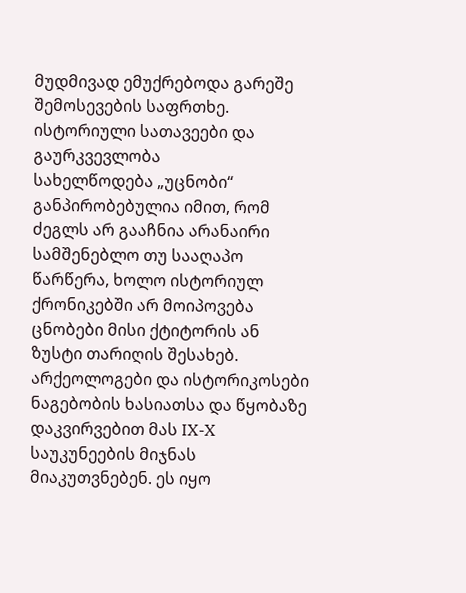მუდმივად ემუქრებოდა გარეშე შემოსევების საფრთხე.
ისტორიული სათავეები და გაურკვევლობა
სახელწოდება „უცნობი“ განპირობებულია იმით, რომ ძეგლს არ გააჩნია არანაირი სამშენებლო თუ სააღაპო წარწერა, ხოლო ისტორიულ ქრონიკებში არ მოიპოვება ცნობები მისი ქტიტორის ან ზუსტი თარიღის შესახებ. არქეოლოგები და ისტორიკოსები ნაგებობის ხასიათსა და წყობაზე დაკვირვებით მას IX-X საუკუნეების მიჯნას მიაკუთვნებენ. ეს იყო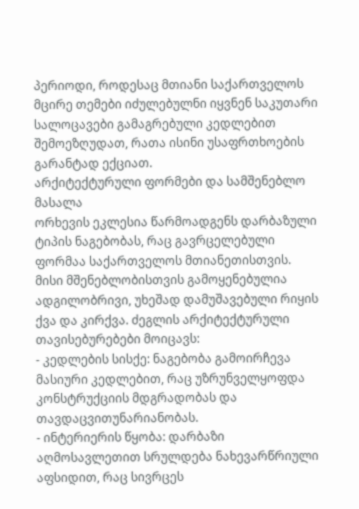პერიოდი, როდესაც მთიანი საქართველოს მცირე თემები იძულებულნი იყვნენ საკუთარი სალოცავები გამაგრებული კედლებით შემოეზღუდათ, რათა ისინი უსაფრთხოების გარანტად ექციათ.
არქიტექტურული ფორმები და სამშენებლო მასალა
ორხევის ეკლესია წარმოადგენს დარბაზული ტიპის ნაგებობას, რაც გავრცელებული ფორმაა საქართველოს მთიანეთისთვის. მისი მშენებლობისთვის გამოყენებულია ადგილობრივი, უხეშად დამუშავებული რიყის ქვა და კირქვა. ძეგლის არქიტექტურული თავისებურებები მოიცავს:
- კედლების სისქე: ნაგებობა გამოირჩევა მასიური კედლებით, რაც უზრუნველყოფდა კონსტრუქციის მდგრადობას და თავდაცვითუნარიანობას.
- ინტერიერის წყობა: დარბაზი აღმოსავლეთით სრულდება ნახევარწრიული აფსიდით, რაც სივრცეს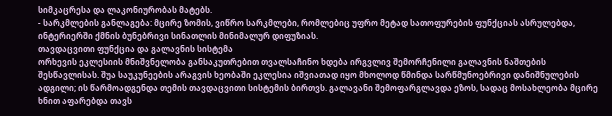სიმკაცრესა და ლაკონიურობას მატებს.
- სარკმლების განლაგება: მცირე ზომის, ვიწრო სარკმლები, რომლებიც უფრო მეტად სათოფურების ფუნქციას ასრულებდა, ინტერიერში ქმნის ბუნებრივი სინათლის მინიმალურ დიფუზიას.
თავდაცვითი ფუნქცია და გალავნის სისტემა
ორხევის ეკლესიის მნიშვნელობა განსაკუთრებით თვალსაჩინო ხდება ირგვლივ შემორჩენილი გალავნის ნაშთების შესწავლისას. შუა საუკუნეების არაგვის ხეობაში ეკლესია იშვიათად იყო მხოლოდ წმინდა სარწმუნოებრივი დანიშნულების ადგილი; ის წარმოადგენდა თემის თავდაცვითი სისტემის ბირთვს. გალავანი შემოფარგლავდა ეზოს, სადაც მოსახლეობა მცირე ხნით აფარებდა თავს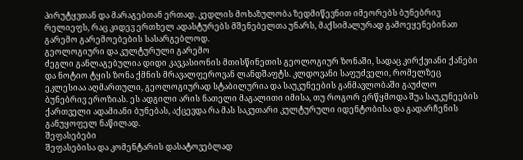პირუტყვთან და მარაგებთან ერთად. კედლის მოხაზულობა ზედმიწევნით იმეორებს ბუნებრივ რელიეფს, რაც კიდევ ერთხელ ადასტურებს მშენებელთა უნარს, მაქსიმალურად გამოეყენებინათ გარემო გარემოებების სასარგებლოდ.
გეოლოგიური და კულტურული გარემო
ძეგლი განლაგებულია დიდი კავკასიონის მთისწინეთის გეოლოგიურ ზონაში, სადაც კირქვიანი ქანები და ნოტიო ტყის ზონა ქმნის მრავალფეროვან ლანდშაფტს. კლდოვანი საფუძველი, რომელზეც ეკლესიაა აღმართული, გეოლოგიურად სტაბილურია და საუკუნეების განმავლობაში გაუძლო ბუნებრივ ეროზიას. ეს ადგილი არის ნათელი მაგალითი იმისა, თუ როგორ ერწყმოდა შუა საუკუნეების ქართველი ადამიანი ბუნებას, აქცევდა რა მას საკუთარი კულტურული იდენტობისა და გადარჩენის განუყოფელ ნაწილად.
შეფასებები
შეფასებისა და კომენტარის დასატოვებლად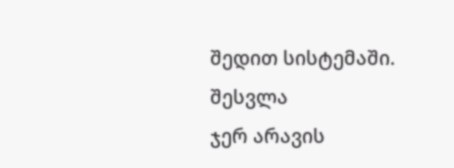შედით სისტემაში. შესვლა
ჯერ არავის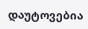დაუტოვებია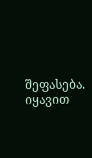შეფასება. იყავით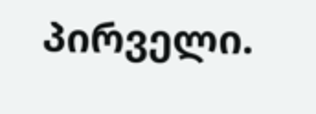პირველი.